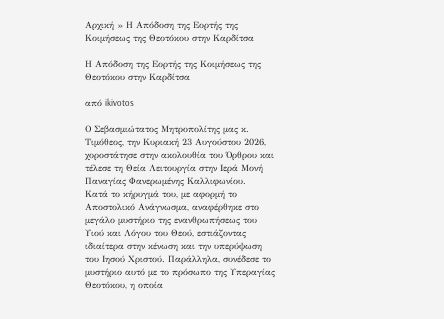Αρχική » Η Απόδοση της Εορτής της Κοιμήσεως της Θεοτόκου στην Καρδίτσα

Η Απόδοση της Εορτής της Κοιμήσεως της Θεοτόκου στην Καρδίτσα

από ikivotos

Ο Σεβασμιώτατος Μητροπολίτης μας κ. Τιμόθεος, την Κυριακή 23 Αυγούστου 2026, χοροστάτησε στην ακολουθία του Όρθρου και τέλεσε τη Θεία Λειτουργία στην Ιερά Μονή Παναγίας Φανερωμένης Καλλιφωνίου.
Κατά το κήρυγμά του, με αφορμή το Αποστολικό Ανάγνωσμα, αναφέρθηκε στο μεγάλο μυστήριο της ενανθρωπήσεως του Υιού και Λόγου του Θεού, εστιάζοντας ιδιαίτερα στην κένωση και την υπερύψωση του Ιησού Χριστού. Παράλληλα, συνέδεσε το μυστήριο αυτό με το πρόσωπο της Υπεραγίας Θεοτόκου, η οποία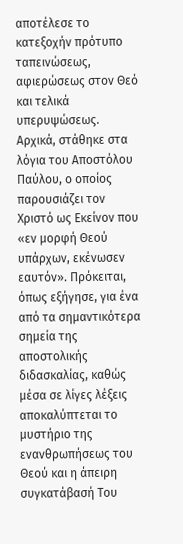αποτέλεσε το κατεξοχήν πρότυπο ταπεινώσεως, αφιερώσεως στον Θεό και τελικά υπερυψώσεως.
Αρχικά, στάθηκε στα λόγια του Αποστόλου Παύλου, ο οποίος παρουσιάζει τον Χριστό ως Εκείνον που «εν μορφή Θεού υπάρχων, εκένωσεν εαυτόν». Πρόκειται, όπως εξήγησε, για ένα από τα σημαντικότερα σημεία της αποστολικής διδασκαλίας, καθώς μέσα σε λίγες λέξεις αποκαλύπτεται το μυστήριο της ενανθρωπήσεως του Θεού και η άπειρη συγκατάβασή Του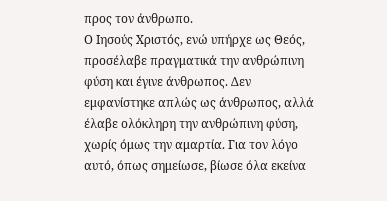προς τον άνθρωπο.
Ο Ιησούς Χριστός, ενώ υπήρχε ως Θεός, προσέλαβε πραγματικά την ανθρώπινη φύση και έγινε άνθρωπος. Δεν εμφανίστηκε απλώς ως άνθρωπος, αλλά έλαβε ολόκληρη την ανθρώπινη φύση, χωρίς όμως την αμαρτία. Για τον λόγο αυτό, όπως σημείωσε, βίωσε όλα εκείνα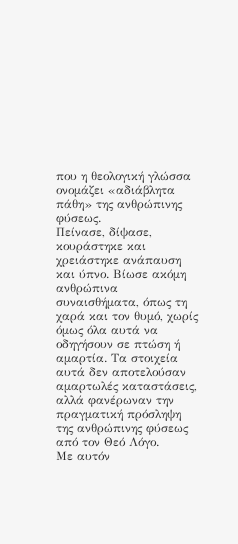που η θεολογική γλώσσα ονομάζει «αδιάβλητα πάθη» της ανθρώπινης φύσεως.
Πείνασε, δίψασε, κουράστηκε και χρειάστηκε ανάπαυση και ύπνο. Βίωσε ακόμη ανθρώπινα συναισθήματα, όπως τη χαρά και τον θυμό, χωρίς όμως όλα αυτά να οδηγήσουν σε πτώση ή αμαρτία. Τα στοιχεία αυτά δεν αποτελούσαν αμαρτωλές καταστάσεις, αλλά φανέρωναν την πραγματική πρόσληψη της ανθρώπινης φύσεως από τον Θεό Λόγο.
Με αυτόν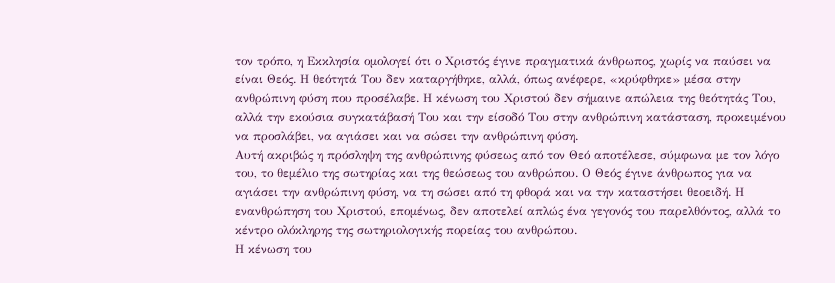τον τρόπο, η Εκκλησία ομολογεί ότι ο Χριστός έγινε πραγματικά άνθρωπος, χωρίς να παύσει να είναι Θεός. Η θεότητά Του δεν καταργήθηκε, αλλά, όπως ανέφερε, «κρύφθηκε» μέσα στην ανθρώπινη φύση που προσέλαβε. Η κένωση του Χριστού δεν σήμαινε απώλεια της θεότητάς Του, αλλά την εκούσια συγκατάβασή Του και την είσοδό Του στην ανθρώπινη κατάσταση, προκειμένου να προσλάβει, να αγιάσει και να σώσει την ανθρώπινη φύση.
Αυτή ακριβώς η πρόσληψη της ανθρώπινης φύσεως από τον Θεό αποτέλεσε, σύμφωνα με τον λόγο του, το θεμέλιο της σωτηρίας και της θεώσεως του ανθρώπου. Ο Θεός έγινε άνθρωπος για να αγιάσει την ανθρώπινη φύση, να τη σώσει από τη φθορά και να την καταστήσει θεοειδή. Η ενανθρώπηση του Χριστού, επομένως, δεν αποτελεί απλώς ένα γεγονός του παρελθόντος, αλλά το κέντρο ολόκληρης της σωτηριολογικής πορείας του ανθρώπου.
Η κένωση του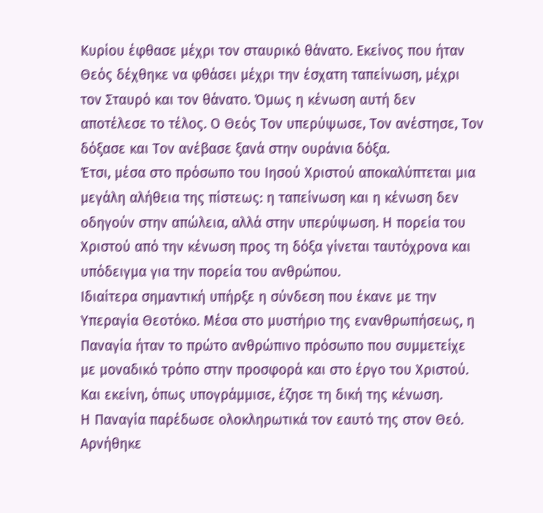Κυρίου έφθασε μέχρι τον σταυρικό θάνατο. Εκείνος που ήταν Θεός δέχθηκε να φθάσει μέχρι την έσχατη ταπείνωση, μέχρι τον Σταυρό και τον θάνατο. Όμως η κένωση αυτή δεν αποτέλεσε το τέλος. Ο Θεός Τον υπερύψωσε, Τον ανέστησε, Τον δόξασε και Τον ανέβασε ξανά στην ουράνια δόξα.
Έτσι, μέσα στο πρόσωπο του Ιησού Χριστού αποκαλύπτεται μια μεγάλη αλήθεια της πίστεως: η ταπείνωση και η κένωση δεν οδηγούν στην απώλεια, αλλά στην υπερύψωση. Η πορεία του Χριστού από την κένωση προς τη δόξα γίνεται ταυτόχρονα και υπόδειγμα για την πορεία του ανθρώπου.
Ιδιαίτερα σημαντική υπήρξε η σύνδεση που έκανε με την Υπεραγία Θεοτόκο. Μέσα στο μυστήριο της ενανθρωπήσεως, η Παναγία ήταν το πρώτο ανθρώπινο πρόσωπο που συμμετείχε με μοναδικό τρόπο στην προσφορά και στο έργο του Χριστού. Και εκείνη, όπως υπογράμμισε, έζησε τη δική της κένωση.
Η Παναγία παρέδωσε ολοκληρωτικά τον εαυτό της στον Θεό. Αρνήθηκε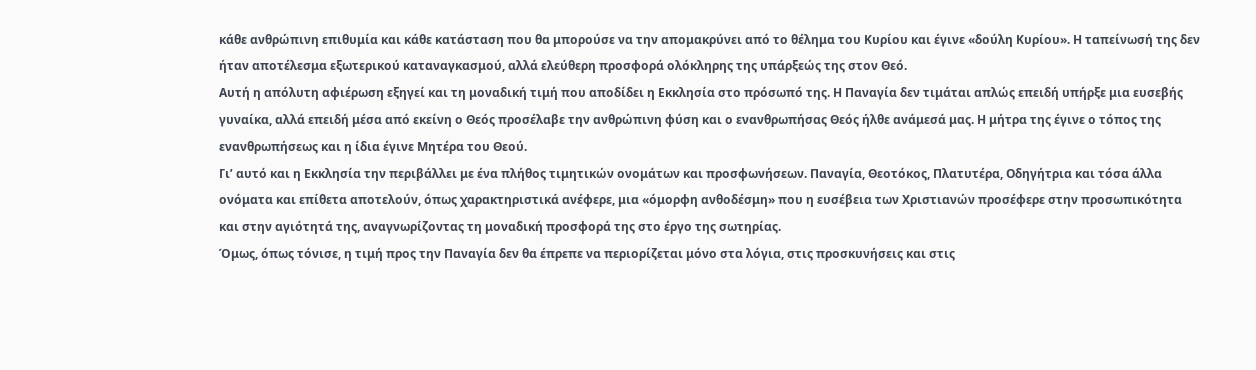κάθε ανθρώπινη επιθυμία και κάθε κατάσταση που θα μπορούσε να την απομακρύνει από το θέλημα του Κυρίου και έγινε «δούλη Κυρίου». Η ταπείνωσή της δεν ήταν αποτέλεσμα εξωτερικού καταναγκασμού, αλλά ελεύθερη προσφορά ολόκληρης της υπάρξεώς της στον Θεό.
Αυτή η απόλυτη αφιέρωση εξηγεί και τη μοναδική τιμή που αποδίδει η Εκκλησία στο πρόσωπό της. Η Παναγία δεν τιμάται απλώς επειδή υπήρξε μια ευσεβής γυναίκα, αλλά επειδή μέσα από εκείνη ο Θεός προσέλαβε την ανθρώπινη φύση και ο ενανθρωπήσας Θεός ήλθε ανάμεσά μας. Η μήτρα της έγινε ο τόπος της ενανθρωπήσεως και η ίδια έγινε Μητέρα του Θεού.
Γι’ αυτό και η Εκκλησία την περιβάλλει με ένα πλήθος τιμητικών ονομάτων και προσφωνήσεων. Παναγία, Θεοτόκος, Πλατυτέρα, Οδηγήτρια και τόσα άλλα ονόματα και επίθετα αποτελούν, όπως χαρακτηριστικά ανέφερε, μια «όμορφη ανθοδέσμη» που η ευσέβεια των Χριστιανών προσέφερε στην προσωπικότητα και στην αγιότητά της, αναγνωρίζοντας τη μοναδική προσφορά της στο έργο της σωτηρίας.
Όμως, όπως τόνισε, η τιμή προς την Παναγία δεν θα έπρεπε να περιορίζεται μόνο στα λόγια, στις προσκυνήσεις και στις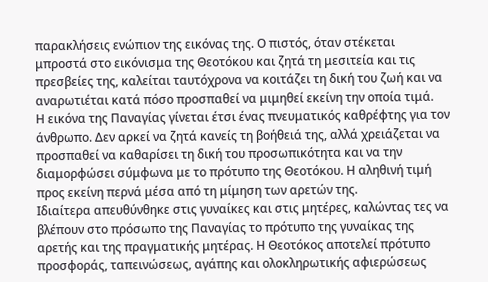παρακλήσεις ενώπιον της εικόνας της. Ο πιστός, όταν στέκεται μπροστά στο εικόνισμα της Θεοτόκου και ζητά τη μεσιτεία και τις πρεσβείες της, καλείται ταυτόχρονα να κοιτάζει τη δική του ζωή και να αναρωτιέται κατά πόσο προσπαθεί να μιμηθεί εκείνη την οποία τιμά.
Η εικόνα της Παναγίας γίνεται έτσι ένας πνευματικός καθρέφτης για τον άνθρωπο. Δεν αρκεί να ζητά κανείς τη βοήθειά της, αλλά χρειάζεται να προσπαθεί να καθαρίσει τη δική του προσωπικότητα και να την διαμορφώσει σύμφωνα με το πρότυπο της Θεοτόκου. Η αληθινή τιμή προς εκείνη περνά μέσα από τη μίμηση των αρετών της.
Ιδιαίτερα απευθύνθηκε στις γυναίκες και στις μητέρες, καλώντας τες να βλέπουν στο πρόσωπο της Παναγίας το πρότυπο της γυναίκας της αρετής και της πραγματικής μητέρας. Η Θεοτόκος αποτελεί πρότυπο προσφοράς, ταπεινώσεως, αγάπης και ολοκληρωτικής αφιερώσεως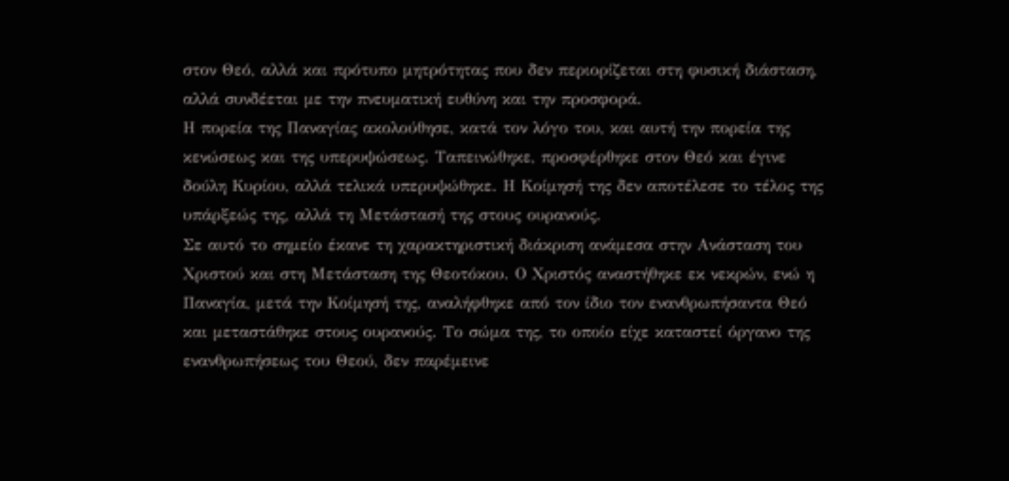στον Θεό, αλλά και πρότυπο μητρότητας που δεν περιορίζεται στη φυσική διάσταση, αλλά συνδέεται με την πνευματική ευθύνη και την προσφορά.
Η πορεία της Παναγίας ακολούθησε, κατά τον λόγο του, και αυτή την πορεία της κενώσεως και της υπερυψώσεως. Ταπεινώθηκε, προσφέρθηκε στον Θεό και έγινε δούλη Κυρίου, αλλά τελικά υπερυψώθηκε. Η Κοίμησή της δεν αποτέλεσε το τέλος της υπάρξεώς της, αλλά τη Μετάστασή της στους ουρανούς.
Σε αυτό το σημείο έκανε τη χαρακτηριστική διάκριση ανάμεσα στην Ανάσταση του Χριστού και στη Μετάσταση της Θεοτόκου. Ο Χριστός αναστήθηκε εκ νεκρών, ενώ η Παναγία, μετά την Κοίμησή της, αναλήφθηκε από τον ίδιο τον ενανθρωπήσαντα Θεό και μεταστάθηκε στους ουρανούς. Το σώμα της, το οποίο είχε καταστεί όργανο της ενανθρωπήσεως του Θεού, δεν παρέμεινε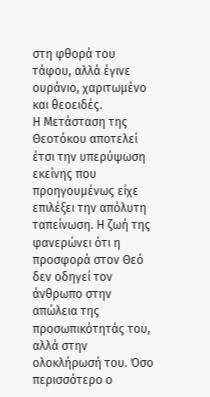στη φθορά του τάφου, αλλά έγινε ουράνιο, χαριτωμένο και θεοειδές.
Η Μετάσταση της Θεοτόκου αποτελεί έτσι την υπερύψωση εκείνης που προηγουμένως είχε επιλέξει την απόλυτη ταπείνωση. Η ζωή της φανερώνει ότι η προσφορά στον Θεό δεν οδηγεί τον άνθρωπο στην απώλεια της προσωπικότητάς του, αλλά στην ολοκλήρωσή του. Όσο περισσότερο ο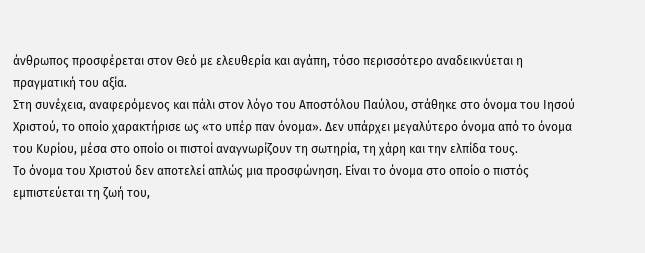άνθρωπος προσφέρεται στον Θεό με ελευθερία και αγάπη, τόσο περισσότερο αναδεικνύεται η πραγματική του αξία.
Στη συνέχεια, αναφερόμενος και πάλι στον λόγο του Αποστόλου Παύλου, στάθηκε στο όνομα του Ιησού Χριστού, το οποίο χαρακτήρισε ως «το υπέρ παν όνομα». Δεν υπάρχει μεγαλύτερο όνομα από το όνομα του Κυρίου, μέσα στο οποίο οι πιστοί αναγνωρίζουν τη σωτηρία, τη χάρη και την ελπίδα τους.
Το όνομα του Χριστού δεν αποτελεί απλώς μια προσφώνηση. Είναι το όνομα στο οποίο ο πιστός εμπιστεύεται τη ζωή του,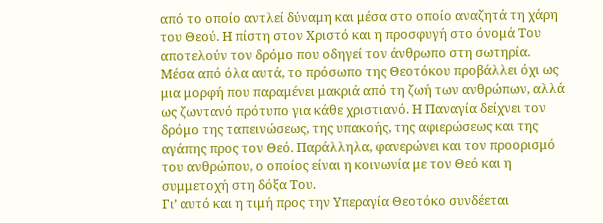από το οποίο αντλεί δύναμη και μέσα στο οποίο αναζητά τη χάρη του Θεού. Η πίστη στον Χριστό και η προσφυγή στο όνομά Του αποτελούν τον δρόμο που οδηγεί τον άνθρωπο στη σωτηρία.
Μέσα από όλα αυτά, το πρόσωπο της Θεοτόκου προβάλλει όχι ως μια μορφή που παραμένει μακριά από τη ζωή των ανθρώπων, αλλά ως ζωντανό πρότυπο για κάθε χριστιανό. Η Παναγία δείχνει τον δρόμο της ταπεινώσεως, της υπακοής, της αφιερώσεως και της αγάπης προς τον Θεό. Παράλληλα, φανερώνει και τον προορισμό του ανθρώπου, ο οποίος είναι η κοινωνία με τον Θεό και η συμμετοχή στη δόξα Του.
Γι’ αυτό και η τιμή προς την Υπεραγία Θεοτόκο συνδέεται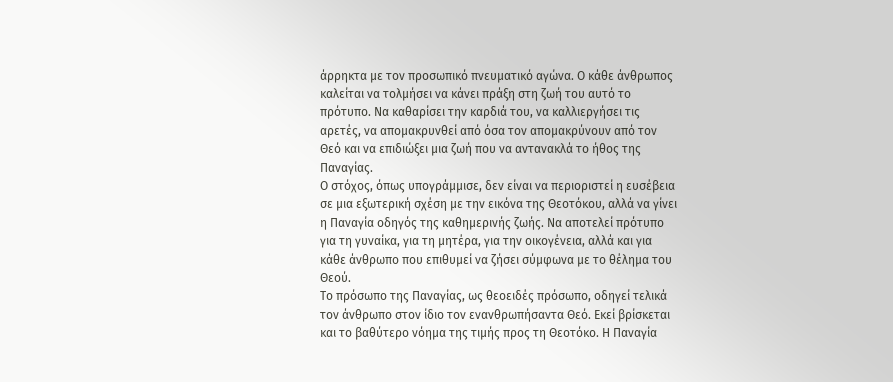άρρηκτα με τον προσωπικό πνευματικό αγώνα. Ο κάθε άνθρωπος καλείται να τολμήσει να κάνει πράξη στη ζωή του αυτό το πρότυπο. Να καθαρίσει την καρδιά του, να καλλιεργήσει τις αρετές, να απομακρυνθεί από όσα τον απομακρύνουν από τον Θεό και να επιδιώξει μια ζωή που να αντανακλά το ήθος της Παναγίας.
Ο στόχος, όπως υπογράμμισε, δεν είναι να περιοριστεί η ευσέβεια σε μια εξωτερική σχέση με την εικόνα της Θεοτόκου, αλλά να γίνει η Παναγία οδηγός της καθημερινής ζωής. Να αποτελεί πρότυπο για τη γυναίκα, για τη μητέρα, για την οικογένεια, αλλά και για κάθε άνθρωπο που επιθυμεί να ζήσει σύμφωνα με το θέλημα του Θεού.
Το πρόσωπο της Παναγίας, ως θεοειδές πρόσωπο, οδηγεί τελικά τον άνθρωπο στον ίδιο τον ενανθρωπήσαντα Θεό. Εκεί βρίσκεται και το βαθύτερο νόημα της τιμής προς τη Θεοτόκο. Η Παναγία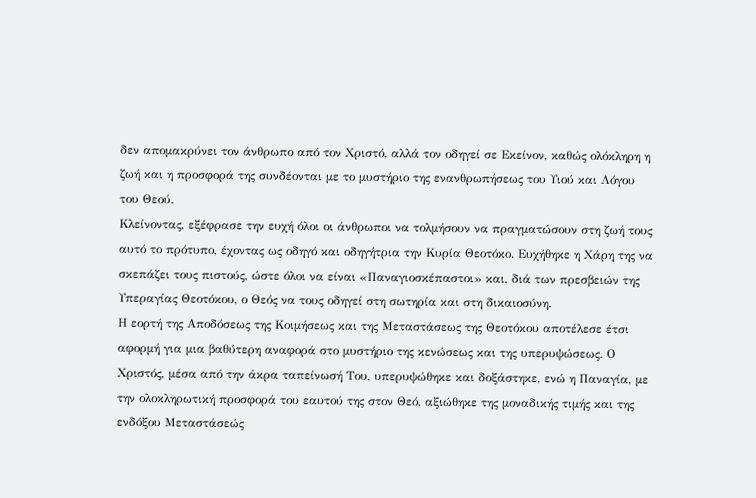δεν απομακρύνει τον άνθρωπο από τον Χριστό, αλλά τον οδηγεί σε Εκείνον, καθώς ολόκληρη η ζωή και η προσφορά της συνδέονται με το μυστήριο της ενανθρωπήσεως του Υιού και Λόγου του Θεού.
Κλείνοντας, εξέφρασε την ευχή όλοι οι άνθρωποι να τολμήσουν να πραγματώσουν στη ζωή τους αυτό το πρότυπο, έχοντας ως οδηγό και οδηγήτρια την Κυρία Θεοτόκο. Ευχήθηκε η Χάρη της να σκεπάζει τους πιστούς, ώστε όλοι να είναι «Παναγιοσκέπαστοι» και, διά των πρεσβειών της Υπεραγίας Θεοτόκου, ο Θεός να τους οδηγεί στη σωτηρία και στη δικαιοσύνη.
Η εορτή της Αποδόσεως της Κοιμήσεως και της Μεταστάσεως της Θεοτόκου αποτέλεσε έτσι αφορμή για μια βαθύτερη αναφορά στο μυστήριο της κενώσεως και της υπερυψώσεως. Ο Χριστός, μέσα από την άκρα ταπείνωσή Του, υπερυψώθηκε και δοξάστηκε, ενώ η Παναγία, με την ολοκληρωτική προσφορά του εαυτού της στον Θεό, αξιώθηκε της μοναδικής τιμής και της ενδόξου Μεταστάσεώς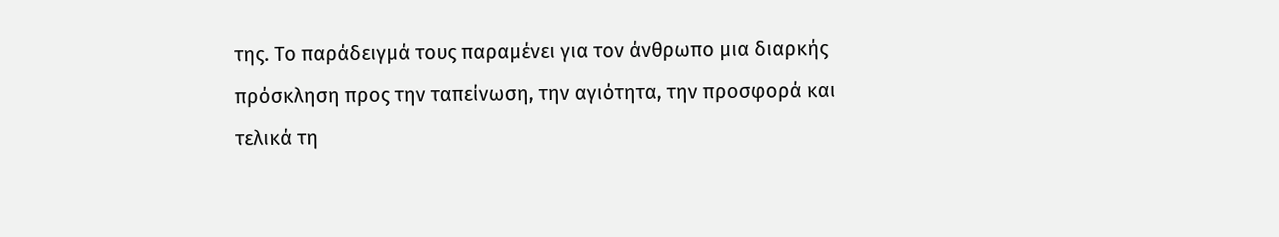της. Το παράδειγμά τους παραμένει για τον άνθρωπο μια διαρκής πρόσκληση προς την ταπείνωση, την αγιότητα, την προσφορά και τελικά τη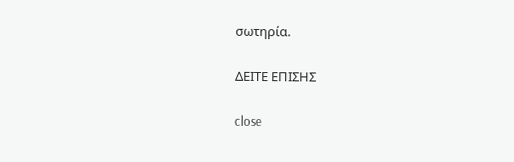σωτηρία.

ΔΕΙΤΕ ΕΠΙΣΗΣ

close